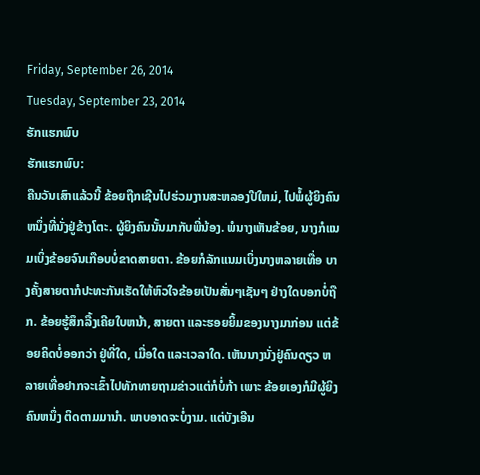Friday, September 26, 2014
Tuesday, September 23, 2014
ຮັກແຮກພົບ
ຮັກແຮກພົບ:
ຄືນວັນເສົາແລ້ວນີ້ ຂ້ອຍຖືກເຊີນໄປຮ່ວມງານສະຫລອງປີໃຫມ່, ໄປພໍ້ຜູ້ຍິງຄົນຫນຶ່ງທີ່ນັ່ງຢູ່ຂ້າງໂຕະ. ຜູ້ຍິງຄົນນັ້ນມາກັບພີ່ນ້ອງ. ພໍນາງເຫັນຂ້ອຍ, ນາງກໍແນມເບິ່ງຂ້ອຍຈົນເກືອບບໍ່ຂາດສາຍຕາ. ຂ້ອຍກໍລັກແນມເບິ່ງນາງຫລາຍເທື່ອ ບາງຄັ້ງສາຍຕາກໍປະທະກັນເຮັດໃຫ້ຫົວໃຈຂ້ອຍເປັນສັ່ນໆເຊັນໆ ຢ່າງໃດບອກບໍ່ຖືກ. ຂ້ອຍຮູ້ສຶກລື້ງເຄີຍໃບຫນ້າ, ສາຍຕາ ແລະຮອຍຍິ້ມຂອງນາງມາກ່ອນ ແຕ່ຂ້ອຍຄິດບໍ່ອອກວ່າ ຢູ່ທີ່ໃດ, ເມື່ອໃດ ແລະເວລາໃດ. ເຫັນນາງນັ່ງຢູ່ຄົນດຽວ ຫລາຍເທື່ອຢາກຈະເຂົ້າໄປທັກທາຍຖາມຂ່າວແຕ່ກໍບໍ່ກ້າ ເພາະ ຂ້ອຍເອງກໍມີຜູ້ຍິງຄົນຫນຶ່ງ ຕິດຕາມມານຳ. ພາບອາດຈະບໍ່ງາມ. ແຕ່ບັງເອີນ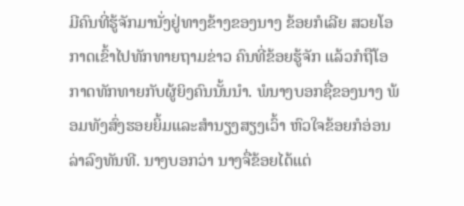ມີຄົນທີ່ຮູ້ຈັກມານັ່ງຢູ່ທາງຂ້າງຂອງນາງ ຂ້ອຍກໍເລີຍ ສວຍໂອກາດເຂົ້າໄປທັກທາຍຖາມຂ່າວ ຄົນທີ່ຂ້ອຍຮູ້ຈັກ ແລ້ວກໍຖືໂອກາດທັກທາຍກັບຜູ້ຍິງຄົນນັ້ນນຳ. ພໍນາງບອກຊື່ຂອງນາງ ພ້ອມທັງສົ່ງຮອຍຍິ້ມແລະສຳນຽງສຽງເວົ້າ ຫົວໃຈຂ້ອຍກໍອ່ອນລ່າລົງທັນທີ. ນາງບອກວ່າ ນາງຈື່ຂ້ອຍໄດ້ແຕ່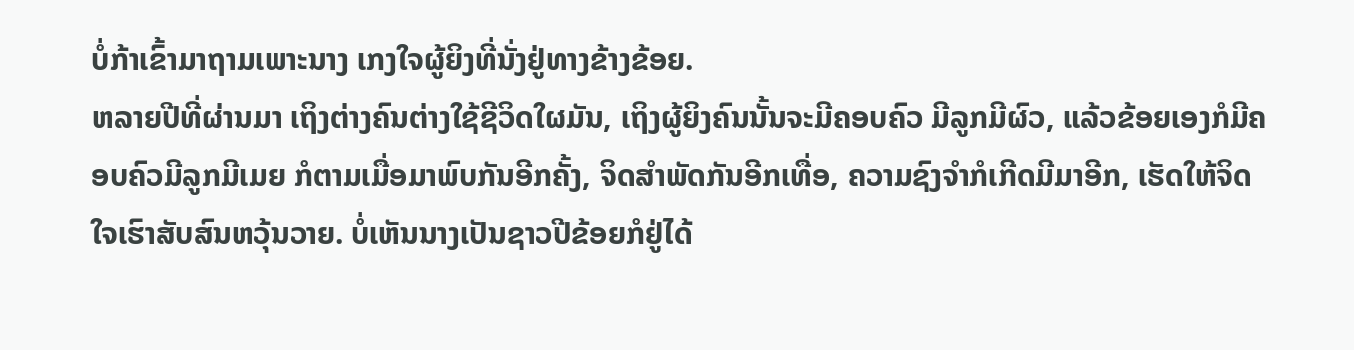ບໍ່ກ້າເຂົ້າມາຖາມເພາະນາງ ເກງໃຈຜູ້ຍິງທີ່ນັ່ງຢູ່ທາງຂ້າງຂ້ອຍ.
ຫລາຍປີທີ່ຜ່ານມາ ເຖິງຕ່າງຄົນຕ່າງໃຊ້ຊີວິດໃຜມັນ, ເຖິງຜູ້ຍິງຄົນນັ້ນຈະມີຄອບຄົວ ມີລູກມີຜົວ, ແລ້ວຂ້ອຍເອງກໍມີຄອບຄົວມີລູກມີເມຍ ກໍຕາມເມື່ອມາພົບກັນອີກຄັ້ງ, ຈິດສໍາພັດກັນອີກເທື່ອ, ຄວາມຊົງຈຳກໍເກີດມີມາອີກ, ເຮັດໃຫ້ຈິດໃຈເຮົາສັບສົນຫວຸ້ນວາຍ. ບໍ່ເຫັນນາງເປັນຊາວປີຂ້ອຍກໍຢູ່ໄດ້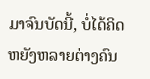ມາຈົນບັດນີ້, ບໍ່ໄດ້ຄິດຫຍັງຫລາຍຕ່າງຄົນ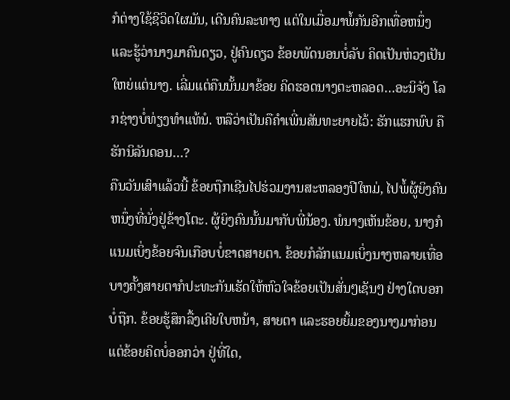ກໍຕ່າງໃຊ້ຊີວິດໃຜມັນ, ເດີນຄົນລະທາງ ແຕ່ໃນເມື່ອມາພໍ້ກັນອີກເທື່ອຫນຶ່ງ ແລະຮູ້ວ່ານາງມາຄົນດຽວ, ຢູ່ຄົນດຽວ ຂ້ອຍພັດນອນບໍ່ລັບ ຄິດເປັນຫ່ວງເປັນໃຫຍ່ແຕ່ນາງ. ເລີ່ມແຕ່ຄືນນັ້ນມາຂ້ອຍ ຄິດຮອດນາງຕະຫລອດ…ອະນິຈັງ ໂລກຊ່າງບໍ່ທ່ຽງທຳແທ້ນໍ. ຫລືວ່າເປັນຄືຄຳເພີ່ນສັນທະຍາຍໄວ້: ຮັກແຮກພົບ ຄືຮັກນິລັນດອນ…?
ຄືນວັນເສົາແລ້ວນີ້ ຂ້ອຍຖືກເຊີນໄປຮ່ວມງານສະຫລອງປີໃຫມ່, ໄປພໍ້ຜູ້ຍິງຄົນຫນຶ່ງທີ່ນັ່ງຢູ່ຂ້າງໂຕະ. ຜູ້ຍິງຄົນນັ້ນມາກັບພີ່ນ້ອງ. ພໍນາງເຫັນຂ້ອຍ, ນາງກໍແນມເບິ່ງຂ້ອຍຈົນເກືອບບໍ່ຂາດສາຍຕາ. ຂ້ອຍກໍລັກແນມເບິ່ງນາງຫລາຍເທື່ອ ບາງຄັ້ງສາຍຕາກໍປະທະກັນເຮັດໃຫ້ຫົວໃຈຂ້ອຍເປັນສັ່ນໆເຊັນໆ ຢ່າງໃດບອກບໍ່ຖືກ. ຂ້ອຍຮູ້ສຶກລື້ງເຄີຍໃບຫນ້າ, ສາຍຕາ ແລະຮອຍຍິ້ມຂອງນາງມາກ່ອນ ແຕ່ຂ້ອຍຄິດບໍ່ອອກວ່າ ຢູ່ທີ່ໃດ,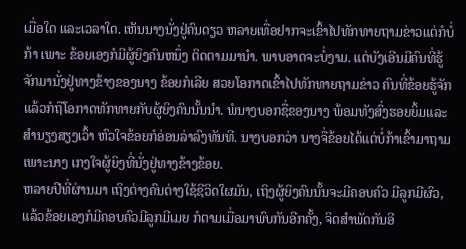ເມື່ອໃດ ແລະເວລາໃດ. ເຫັນນາງນັ່ງຢູ່ຄົນດຽວ ຫລາຍເທື່ອຢາກຈະເຂົ້າໄປທັກທາຍຖາມຂ່າວແຕ່ກໍບໍ່ກ້າ ເພາະ ຂ້ອຍເອງກໍມີຜູ້ຍິງຄົນຫນຶ່ງ ຕິດຕາມມານຳ. ພາບອາດຈະບໍ່ງາມ. ແຕ່ບັງເອີນມີຄົນທີ່ຮູ້ຈັກມານັ່ງຢູ່ທາງຂ້າງຂອງນາງ ຂ້ອຍກໍເລີຍ ສວຍໂອກາດເຂົ້າໄປທັກທາຍຖາມຂ່າວ ຄົນທີ່ຂ້ອຍຮູ້ຈັກ ແລ້ວກໍຖືໂອກາດທັກທາຍກັບຜູ້ຍິງຄົນນັ້ນນຳ. ພໍນາງບອກຊື່ຂອງນາງ ພ້ອມທັງສົ່ງຮອຍຍິ້ມແລະສຳນຽງສຽງເວົ້າ ຫົວໃຈຂ້ອຍກໍອ່ອນລ່າລົງທັນທີ. ນາງບອກວ່າ ນາງຈື່ຂ້ອຍໄດ້ແຕ່ບໍ່ກ້າເຂົ້າມາຖາມເພາະນາງ ເກງໃຈຜູ້ຍິງທີ່ນັ່ງຢູ່ທາງຂ້າງຂ້ອຍ.
ຫລາຍປີທີ່ຜ່ານມາ ເຖິງຕ່າງຄົນຕ່າງໃຊ້ຊີວິດໃຜມັນ, ເຖິງຜູ້ຍິງຄົນນັ້ນຈະມີຄອບຄົວ ມີລູກມີຜົວ, ແລ້ວຂ້ອຍເອງກໍມີຄອບຄົວມີລູກມີເມຍ ກໍຕາມເມື່ອມາພົບກັນອີກຄັ້ງ, ຈິດສໍາພັດກັນອີ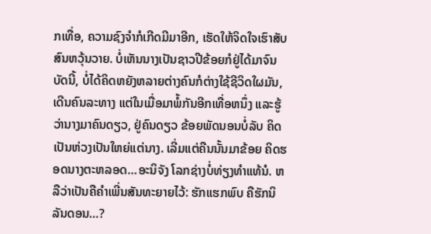ກເທື່ອ, ຄວາມຊົງຈຳກໍເກີດມີມາອີກ, ເຮັດໃຫ້ຈິດໃຈເຮົາສັບສົນຫວຸ້ນວາຍ. ບໍ່ເຫັນນາງເປັນຊາວປີຂ້ອຍກໍຢູ່ໄດ້ມາຈົນບັດນີ້, ບໍ່ໄດ້ຄິດຫຍັງຫລາຍຕ່າງຄົນກໍຕ່າງໃຊ້ຊີວິດໃຜມັນ, ເດີນຄົນລະທາງ ແຕ່ໃນເມື່ອມາພໍ້ກັນອີກເທື່ອຫນຶ່ງ ແລະຮູ້ວ່ານາງມາຄົນດຽວ, ຢູ່ຄົນດຽວ ຂ້ອຍພັດນອນບໍ່ລັບ ຄິດເປັນຫ່ວງເປັນໃຫຍ່ແຕ່ນາງ. ເລີ່ມແຕ່ຄືນນັ້ນມາຂ້ອຍ ຄິດຮອດນາງຕະຫລອດ…ອະນິຈັງ ໂລກຊ່າງບໍ່ທ່ຽງທຳແທ້ນໍ. ຫລືວ່າເປັນຄືຄຳເພີ່ນສັນທະຍາຍໄວ້: ຮັກແຮກພົບ ຄືຮັກນິລັນດອນ…?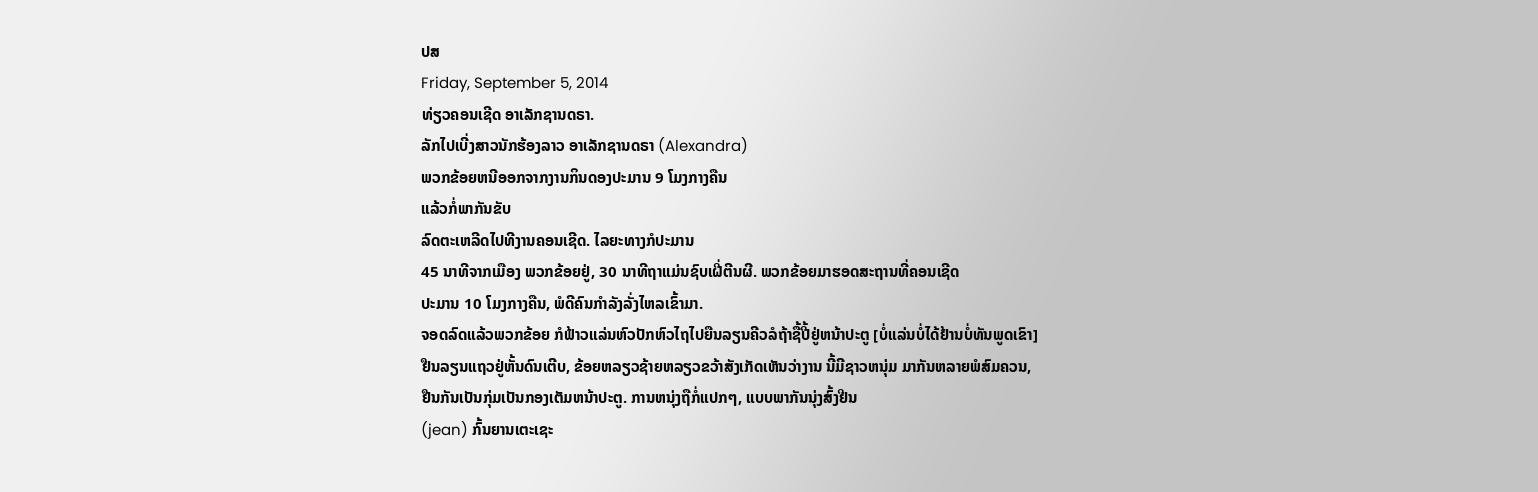ປສ
Friday, September 5, 2014
ທ່ຽວຄອນເຊີດ ອາເລັກຊານດຣາ.
ລັກໄປເບີ່ງສາວນັກຮ້ອງລາວ ອາເລັກຊານດຣາ (Alexandra)
ພວກຂ້ອຍຫນີອອກຈາກງານກິນດອງປະມານ 9 ໂມງກາງຄືນ
ແລ້ວກໍ່ພາກັນຂັບ
ລົດຕະເຫລີດໄປທີງານຄອນເຊີດ. ໄລຍະທາງກໍປະມານ
45 ນາທີຈາກເມືອງ ພວກຂ້ອຍຢູ່, 30 ນາທີຖາແມ່ນຊົບເຝີ່ຕີນຜີ. ພວກຂ້ອຍມາຮອດສະຖານທີ່ຄອນເຊີດ
ປະມານ 10 ໂມງກາງຄືນ, ພໍດີຄົນກໍາລັງລັ່ງໄຫລເຂົ້າມາ.
ຈອດລົດແລ້ວພວກຂ້ອຍ ກໍຟ້າວແລ່ນຫົວປັກຫົວໄຖໄປຍືນລຽນຄີວລໍຖ້າຊື້ປີ້ຢູ່ຫນ້າປະຕູ [ບໍ່ແລ່ນບໍ່ໄດ້ຢ້ານບໍ່ທັນພູດເຂົາ]
ຢືນລຽນແຖວຢູ່ຫັ້ນດົນເຕີບ, ຂ້ອຍຫລຽວຊ້າຍຫລຽວຂວ້າສັງເກັດເຫັນວ່າງານ ນີ້ມີຊາວຫນຸ່ມ ມາກັນຫລາຍພໍສົມຄວນ,
ຢືນກັນເປັນກຸ່ມເປັນກອງເຕັມຫນ້າປະຕູ. ການຫນຸ່ງຖືກໍ່ແປກໆ, ແບບພາກັນນຸ່ງສົ້ງຢີນ
(jean) ກົ້ນຍານເຕະເຊະ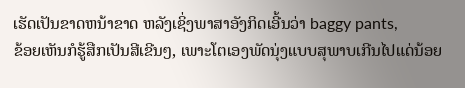ເຮັດເປັນຂາດຫນ້າຂາດ ຫລັງເຊິ່ງພາສາອັງກິດເອີ້ນວ່າ baggy pants,
ຂ້ອຍເຫັນກໍຮູ້ສືກເປັນສີເຂີນໆ, ເພາະໂຕເອງພັດນຸ່ງແບບສຸພາບເກີນໄປແດ່ນ້ອຍ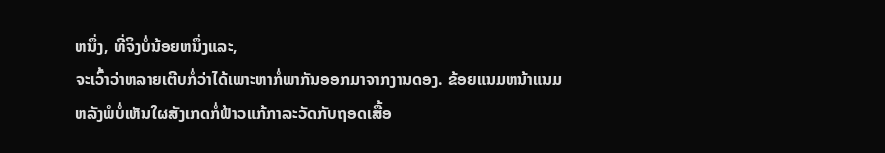ຫນຶ່ງ, ທີ່ຈິງບໍ່ນ້ອຍຫນຶ່ງແລະ,
ຈະເວົ້າວ່າຫລາຍເຕີບກໍ່ວ່າໄດ້ເພາະຫາກໍ່ພາກັນອອກມາຈາກງານດອງ. ຂ້ອຍແນມຫນ້າແນມຫລັງພໍບໍ່ເຫັນໃຜສັງເກດກໍ່ຟ້າວແກ້ກາລະວັດກັບຖອດເສື້ອ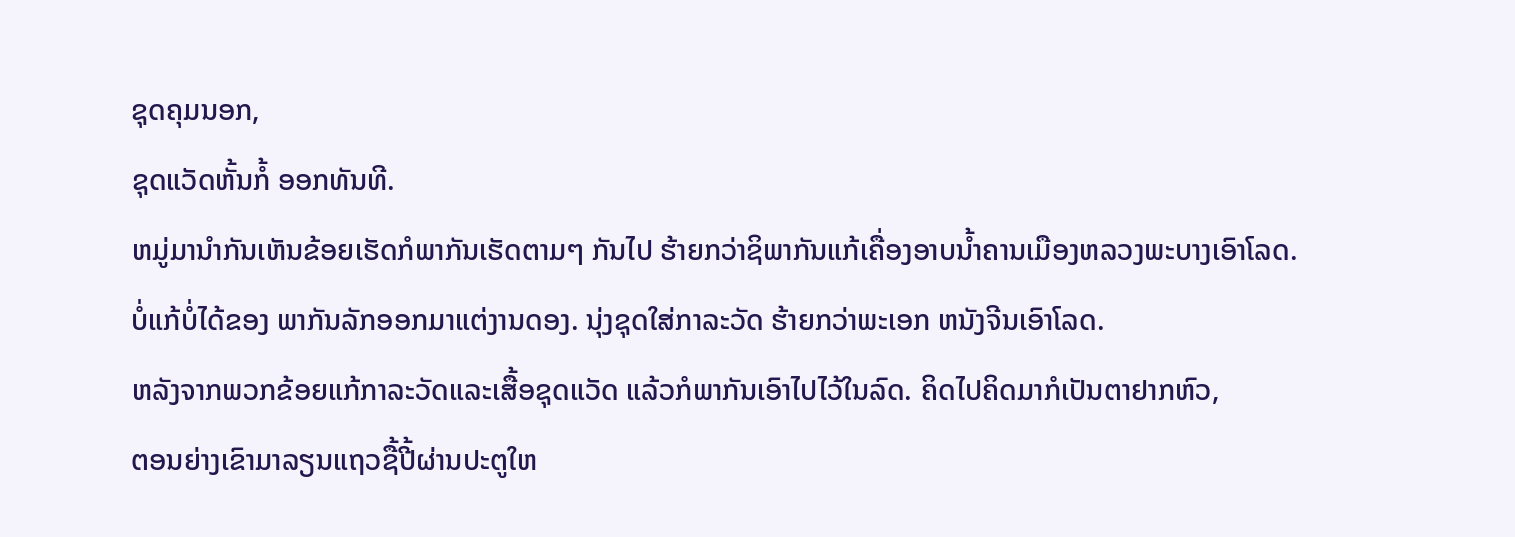ຊຸດຄຸມນອກ,
ຊຸດແວັດຫັ້ນກໍ້ ອອກທັນທີ.
ຫມູ່ມານໍາກັນເຫັນຂ້ອຍເຮັດກໍພາກັນເຮັດຕາມໆ ກັນໄປ ຮ້າຍກວ່າຊິພາກັນແກ້ເຄື່ອງອາບນໍ້າຄານເມືອງຫລວງພະບາງເອົາໂລດ.
ບໍ່ແກ້ບໍ່ໄດ້ຂອງ ພາກັນລັກອອກມາແຕ່ງານດອງ. ນຸ່ງຊຸດໃສ່ກາລະວັດ ຮ້າຍກວ່າພະເອກ ຫນັງຈີນເອົາໂລດ.
ຫລັງຈາກພວກຂ້ອຍແກ້ກາລະວັດແລະເສື້ອຊຸດແວັດ ແລ້ວກໍພາກັນເອົາໄປໄວ້ໃນລົດ. ຄິດໄປຄິດມາກໍເປັນຕາຢາກຫົວ,
ຕອນຍ່າງເຂົາມາລຽນແຖວຊື້ປີ້ຜ່ານປະຕູໃຫ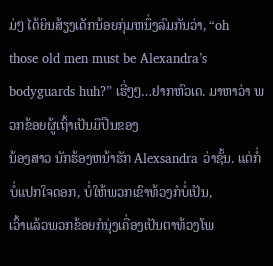ມ່ໆ ໄດ້ຍິນສ້ຽງເດັກນ້ອຍກຸ່ມຫນຶ່ງລົມກັນວ່າ, “oh
those old men must be Alexandra’s bodyguards huh?” ເຮີ່ໆໆ…ຢາກຫົວເດ. ມາຫາວ່າ ພວກຂ້ອຍຜູ້ເຖົ້າເປັນມືປືນຂອງ
ນ້ອງສາວ ນັກຮ້ອງຫນ້າຮັກ Alexsandra ວ່າຊັ້ນ. ແຕ່ກໍ່ບໍ່ແປກໃຈດອກ, ບໍ່ໃຫ້ພວກເຂົາທ້ວງກໍບໍ່ເປັນ,
ເວົ້າແລ້ວພວກຂ້ອຍກໍນຸ່ງເຄື່ອງເປັນຕາທ້ວງໂພ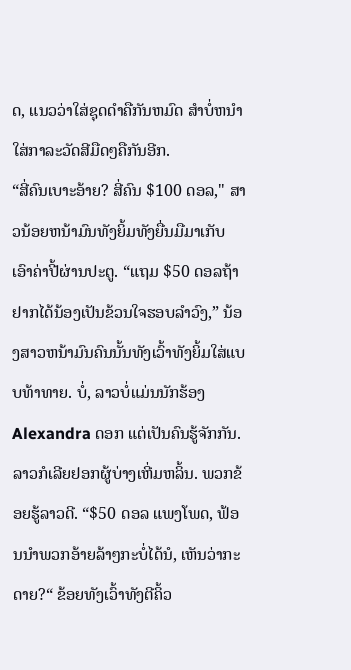ດ, ແນວວ່າໃສ່ຊຸດດໍາຄືກັນຫມົດ ສໍາບໍ່ຫນໍາໃສ່ກາລະວັດສີມືດໆຄືກັນອີກ.
“ສີ່ຄົນເບາະອ້າຍ? ສີ່ຄົນ $100 ດອລ," ສາວນ້ອຍຫນ້າມົນທັງຍິ້ມທັງຍື່ນມືມາເກັບ ເອົາຄ່າປີ້ຜ່ານປະຕູ. “ແຖມ $50 ດອລຖ້າຢາກໄດ້ນ້ອງເປັນຂ້ວນໃຈຮອບລໍາວົງ,” ນ້ອງສາວຫນ້າມົນຄົນນັ້ນທັງເວົ້າທັງຍິ້ມໃສ່ແບບທ້າທາຍ. ບໍ່, ລາວບໍ່ແມ່ນນັກຮ້ອງ Alexandra ດອກ ແຕ່ເປັນຄົນຮູ້ຈັກກັນ. ລາວກໍເລີຍຢອກຜູ້ບ່າງເຫີ່ມຫລິ້ນ. ພວກຂ້ອຍຮູ້ລາວດີ. “$50 ດອລ ແພງໂພດ, ຟ້ອນນໍາພວກອ້າຍລ້າໆກະບໍ່ໄດ້ນໍ, ເຫັນວ່າກະດາຍ?“ ຂ້ອຍທັງເວົ້າທັງຕີຄິ້ວ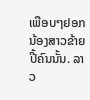ເພືອບໆຢອກນ້ອງສາວຂ້າຍປີ້ຄົນນັ້ນ. ລາວ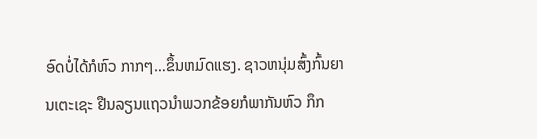ອົດບໍ່ໄດ້ກໍຫົວ ກາກໆ…ຂຶ້ນຫມົດແຮງ. ຊາວຫນຸ່ມສົ້ງກົ້ນຍານເຕະເຊະ ຢືນລຽນແຖວນໍາພວກຂ້ອຍກໍພາກັນຫົວ ກຶກ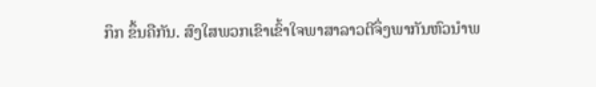ກຶກ ຂຶ້ນຄືກັນ. ສົງໃສພວກເຂົາເຂົ້າໃຈພາສາລາວຕີຈຶ່ງພາກັນຫົວນໍາພ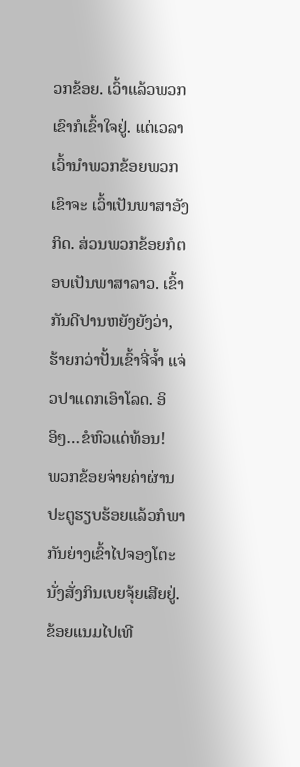ວກຂ້ອຍ. ເວົ້າແລ້ວພວກເຂົາກໍເຂົ້າໃຈຢູ່. ແຕ່ເວລາເວົ້ານໍາພວກຂ້ອຍພວກເຂົາຈະ ເວົ້າເປັນພາສາອັງກິດ. ສ່ວນພວກຂ້ອຍກໍຕອບເປັນພາສາລາວ. ເຂົ້າກັນດີປານຫຍັງຍັງວ່າ, ຮ້າຍກວ່າປັ້ນເຂົ້າຈີ່ຈໍ້າ ແຈ່ວປາແດກເອົາໂລດ. ອິອິໆ…ຂໍຫົວແດ່ທ້ອນ!
ພວກຂ້ອຍຈ່າຍຄ່າຜ່ານປະຕູຮຽບຮ້ອຍແລ້ວກໍພາກັນຍ່າງເຂົ້າໄປຈອງໂຕະນັ່ງສັ່ງກິນເບຍຈຸ້ຍເສີຍຢູ່. ຂ້ອຍແນມໄປເທີ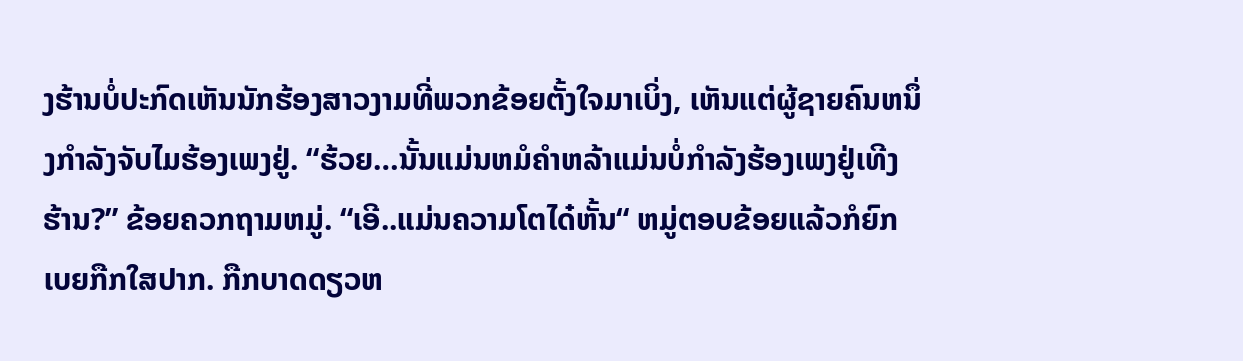ງຮ້ານບໍ່ປະກົດເຫັນນັກຮ້ອງສາວງາມທີ່ພວກຂ້ອຍຕັ້ງໃຈມາເບິ່ງ, ເຫັນແຕ່ຜູ້ຊາຍຄົນຫນຶ່ງກໍາລັງຈັບໄມຮ້ອງເພງຢູ່. “ຮ້ວຍ…ນັ້ນແມ່ນຫມໍຄໍາຫລ້າແມ່ນບໍ່ກໍາລັງຮ້ອງເພງຢູ່ເທີງຮ້ານ?” ຂ້ອຍຄວກຖາມຫມູ່. “ເອີ..ແມ່ນຄວາມໂຕໄດ໋ຫັ້ນ“ ຫມູ່ຕອບຂ້ອຍແລ້ວກໍຍົກເບຍກືກໃສປາກ. ກືກບາດດຽວຫ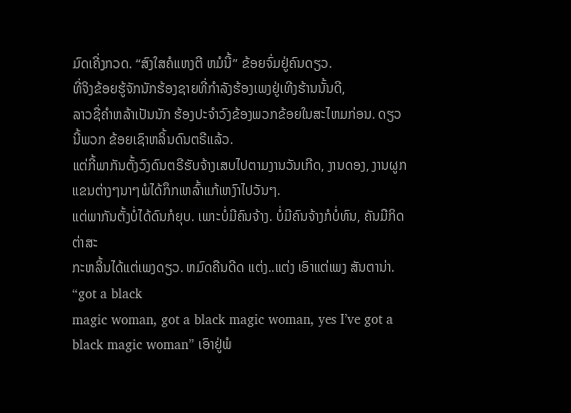ມົດເຄີ່ງກວດ. “ສົງໃສຄໍແຫງຕີ ຫມໍນີ້” ຂ້ອຍຈົ່ມຢູ່ຄົນດຽວ.
ທີ່ຈິງຂ້ອຍຮູ້ຈັກນັກຮ້ອງຊາຍທີ່ກໍາລັງຮ້ອງເພງຢູ່ເທີງຮ້ານນັ້ນດີ,
ລາວຊື່ຄໍາຫລ້າເປັນນັກ ຮ້ອງປະຈໍາວົງຂ້ອງພວກຂ້ອຍໃນສະໄຫມກ່ອນ. ດຽວນີ້ພວກ ຂ້ອຍເຊົາຫລິ້ນດົນຕຣີແລ້ວ.
ແຕ່ກີ້ພາກັນຕັ້ງວົງດົນຕຣີຮັບຈ້າງເສບໄປຕາມງານວັນເກີດ, ງານດອງ, ງານຜູກແຂນຕ່າງໆນາໆພໍໄດ້ກຶກເຫລົ້າແກ້ເຫງົາໄປວັນໆ.
ແຕ່ພາກັນຕັ້ງບໍ່ໄດ້ດົນກໍຍຸບ. ເພາະບໍ່ມີຄົນຈ້າງ. ບໍ່ມີຄົນຈ້າງກໍບໍ່ທົນ, ຄັນມືກິດຕ່າສະ
ກະຫລິ້ນໄດ້ແຕ່ເພງດຽວ. ຫມົດຄືນດີດ ແຕ່ງ..ແຕ່ງ ເອົາແຕ່ເພງ ສັນຕານ່າ. “got a black
magic woman, got a black magic woman, yes I’ve got a black magic woman” ເອົາຢູ່ພໍ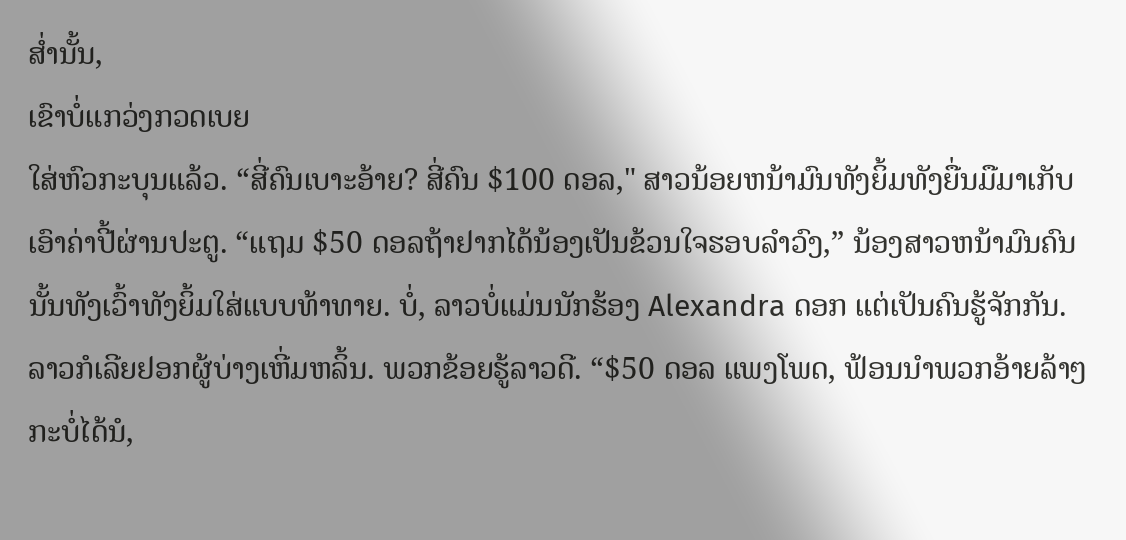ສໍ່ານັ້ນ,
ເຂົາບໍ່ແກວ່ງກວດເບຍ
ໃສ່ຫົວກະບຸນແລ້ວ. “ສີ່ຄົນເບາະອ້າຍ? ສີ່ຄົນ $100 ດອລ," ສາວນ້ອຍຫນ້າມົນທັງຍິ້ມທັງຍື່ນມືມາເກັບ ເອົາຄ່າປີ້ຜ່ານປະຕູ. “ແຖມ $50 ດອລຖ້າຢາກໄດ້ນ້ອງເປັນຂ້ວນໃຈຮອບລໍາວົງ,” ນ້ອງສາວຫນ້າມົນຄົນນັ້ນທັງເວົ້າທັງຍິ້ມໃສ່ແບບທ້າທາຍ. ບໍ່, ລາວບໍ່ແມ່ນນັກຮ້ອງ Alexandra ດອກ ແຕ່ເປັນຄົນຮູ້ຈັກກັນ. ລາວກໍເລີຍຢອກຜູ້ບ່າງເຫີ່ມຫລິ້ນ. ພວກຂ້ອຍຮູ້ລາວດີ. “$50 ດອລ ແພງໂພດ, ຟ້ອນນໍາພວກອ້າຍລ້າໆກະບໍ່ໄດ້ນໍ,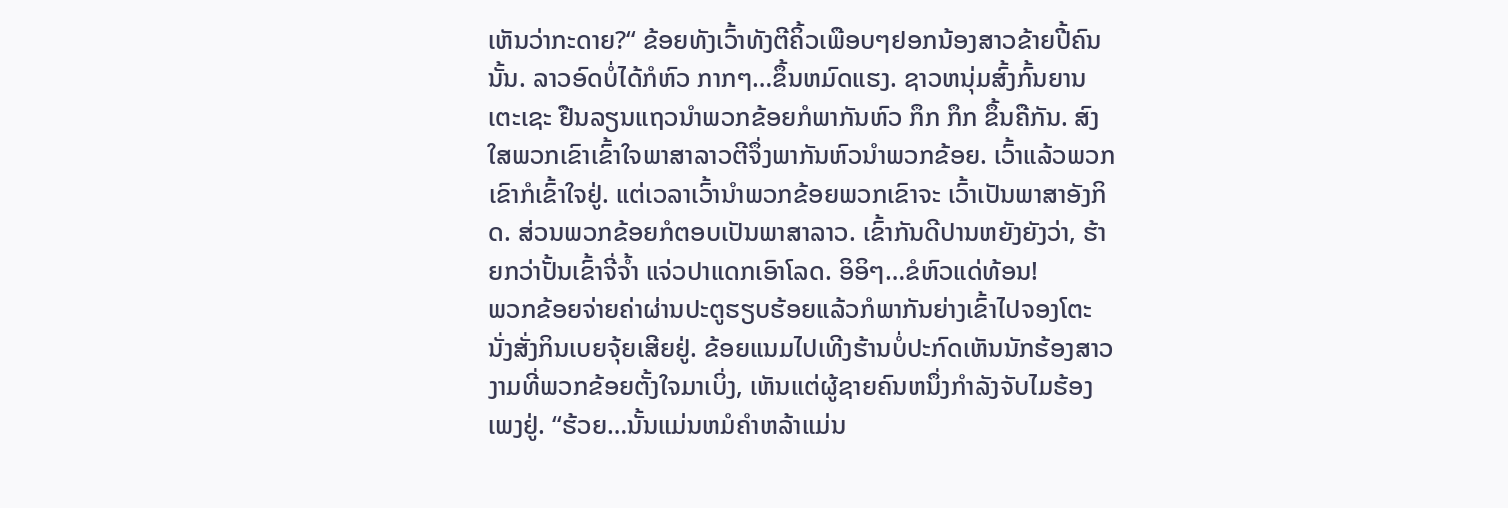ເຫັນວ່າກະດາຍ?“ ຂ້ອຍທັງເວົ້າທັງຕີຄິ້ວເພືອບໆຢອກນ້ອງສາວຂ້າຍປີ້ຄົນນັ້ນ. ລາວອົດບໍ່ໄດ້ກໍຫົວ ກາກໆ…ຂຶ້ນຫມົດແຮງ. ຊາວຫນຸ່ມສົ້ງກົ້ນຍານເຕະເຊະ ຢືນລຽນແຖວນໍາພວກຂ້ອຍກໍພາກັນຫົວ ກຶກ ກຶກ ຂຶ້ນຄືກັນ. ສົງໃສພວກເຂົາເຂົ້າໃຈພາສາລາວຕີຈຶ່ງພາກັນຫົວນໍາພວກຂ້ອຍ. ເວົ້າແລ້ວພວກເຂົາກໍເຂົ້າໃຈຢູ່. ແຕ່ເວລາເວົ້ານໍາພວກຂ້ອຍພວກເຂົາຈະ ເວົ້າເປັນພາສາອັງກິດ. ສ່ວນພວກຂ້ອຍກໍຕອບເປັນພາສາລາວ. ເຂົ້າກັນດີປານຫຍັງຍັງວ່າ, ຮ້າຍກວ່າປັ້ນເຂົ້າຈີ່ຈໍ້າ ແຈ່ວປາແດກເອົາໂລດ. ອິອິໆ…ຂໍຫົວແດ່ທ້ອນ!
ພວກຂ້ອຍຈ່າຍຄ່າຜ່ານປະຕູຮຽບຮ້ອຍແລ້ວກໍພາກັນຍ່າງເຂົ້າໄປຈອງໂຕະນັ່ງສັ່ງກິນເບຍຈຸ້ຍເສີຍຢູ່. ຂ້ອຍແນມໄປເທີງຮ້ານບໍ່ປະກົດເຫັນນັກຮ້ອງສາວງາມທີ່ພວກຂ້ອຍຕັ້ງໃຈມາເບິ່ງ, ເຫັນແຕ່ຜູ້ຊາຍຄົນຫນຶ່ງກໍາລັງຈັບໄມຮ້ອງເພງຢູ່. “ຮ້ວຍ…ນັ້ນແມ່ນຫມໍຄໍາຫລ້າແມ່ນ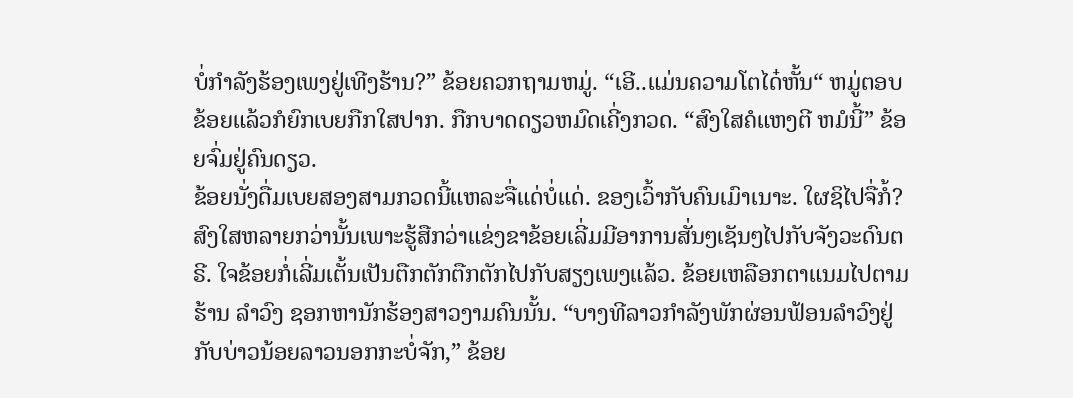ບໍ່ກໍາລັງຮ້ອງເພງຢູ່ເທີງຮ້ານ?” ຂ້ອຍຄວກຖາມຫມູ່. “ເອີ..ແມ່ນຄວາມໂຕໄດ໋ຫັ້ນ“ ຫມູ່ຕອບຂ້ອຍແລ້ວກໍຍົກເບຍກືກໃສປາກ. ກືກບາດດຽວຫມົດເຄີ່ງກວດ. “ສົງໃສຄໍແຫງຕີ ຫມໍນີ້” ຂ້ອຍຈົ່ມຢູ່ຄົນດຽວ.
ຂ້ອຍນັ່ງດື່ມເບຍສອງສາມກວດນີ້ແຫລະຈື່ແດ່ບໍ່ແດ່. ຂອງເວົ້າກັບຄົນເມົາເນາະ. ໃຜຊິໄປຈື່ກໍ້? ສົງໃສຫລາຍກວ່ານັ້ນເພາະຮູ້ສືກວ່າແຂ່ງຂາຂ້ອຍເລີ່ມມີອາການສັ່ນໆເຊັນໆໄປກັບຈັງວະດົນຕຣີ. ໃຈຂ້ອຍກໍ່ເລີ່ມເຕັ້ນເປັນຕືກຕັກຕືກຕັກໄປກັບສຽງເພງແລ້ວ. ຂ້ອຍເຫລືອກຕາແນມໄປຕາມຮ້ານ ລໍາວົງ ຊອກຫານັກຮ້ອງສາວງາມຄົນນັ້ນ. “ບາງທີລາວກໍາລັງພັກຜ່ອນຟ້ອນລໍາວົງຢູ່ ກັບບ່າວນ້ອຍລາວນອກກະບໍ່ຈັກ,” ຂ້ອຍ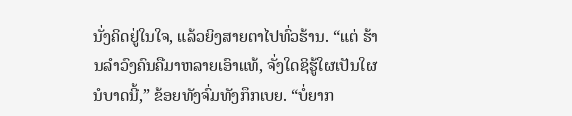ນັ່ງຄິດຢູ່ໃນໃຈ, ແລ້ວຍິງສາຍຕາໄປທົ່ວຮ້ານ. “ແຕ່ ຮ້ານລໍາວົງຄົນຄືມາຫລາຍເອົາແທ້, ຈັ່ງໃດຊິຮູ້ໃຜເປັນໃຜນໍບາດນີ້,” ຂ້ອຍທັງຈົ່ມທັງກຶກເບຍ. “ບໍ່ຍາກ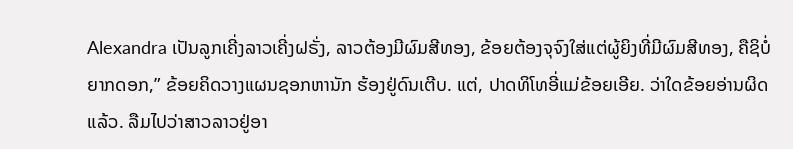Alexandra ເປັນລູກເຄີ່ງລາວເຄີ່ງຝຣັ່ງ, ລາວຕ້ອງມີຜົມສີທອງ, ຂ້ອຍຕ້ອງຈຸຈົງໃສ່ແຕ່ຜູ້ຍິງທີ່ມີຜົມສີທອງ, ຄືຊິບໍ່ຍາກດອກ,” ຂ້ອຍຄິດວາງແຜນຊອກຫານັກ ຮ້ອງຢູ່ດົນເຕີບ. ແຕ່, ປາດທິໂທອີ່ແມ່ຂ້ອຍເອີຍ. ວ່າໃດຂ້ອຍອ່ານຜິດແລ້ວ. ລືມໄປວ່າສາວລາວຢູ່ອາ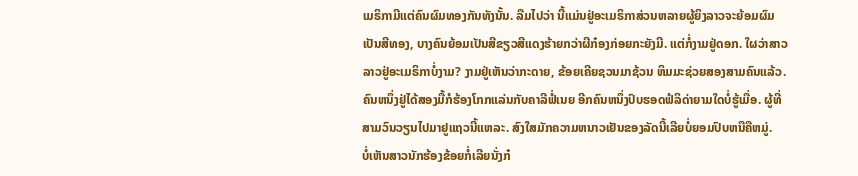ເມຣິກາມີແຕ່ຄົນຜົມທອງກັນທັງນັ້ນ. ລືມໄປວ່າ ນີ້ແມ່ນຢູ່ອະເມຣິກາສ່ວນຫລາຍຜູ້ຍິງລາວຈະຍ້ອມຜົມເປັນສີທອງ, ບາງຄົນຍ້ອມເປັນສີຂຽວສີແດງຮ້າຍກວ່າຜີກ໋ອງກ່ອຍກະຍັງມີ. ແຕ່ກໍ່ງາມຢູ່ດອກ. ໃຜວ່າສາວລາວຢູ່ອະເມຣິກາບໍ່ງາມ? ງາມຢູ່ເຫັນວ່າກະດາຍ, ຂ້ອຍເຄີຍຊວນມາຊ້ວນ ຫິມມະຊ່ວຍສອງສາມຄົນແລ້ວ. ຄົນຫນຶ່ງຢູ່ໄດ້ສອງມື້ກໍຮ້ອງໂກກແລ່ນກັບຄາລີຟໍ່ເນຍ ອີກຄົນຫນຶ່ງປົບຮອດຟໍລິດ່າຍາມໃດບໍ່ຮູ້ເມື່ອ. ຜູ້ທີ່ສາມວົນວຽນໄປມາຢູແຖວນີ້ແຫລະ. ສົງໃສມັກຄວາມຫນາວເຢັນຂອງລັດນີ້ເລີຍບໍ່ຍອມປົບຫນືຄືຫມູ່.
ບໍ່ເຫັນສາວນັກຮ້ອງຂ້ອຍກໍ່ເລີຍນັ່ງກ໋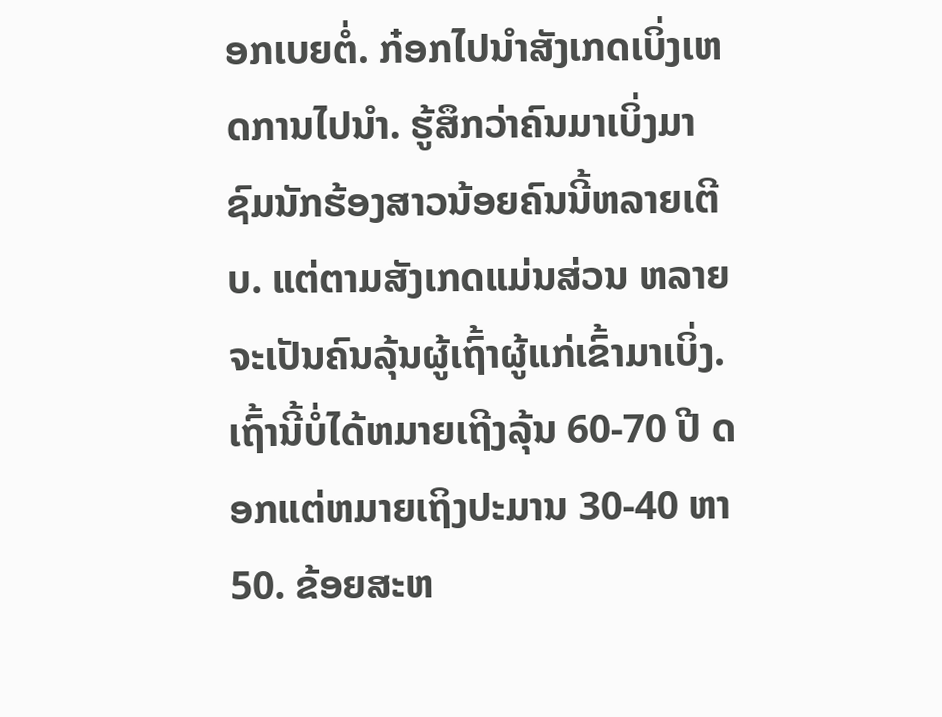ອກເບຍຕໍ່. ກ໋ອກໄປນໍາສັງເກດເບິ່ງເຫດການໄປນໍາ. ຮູ້ສຶກວ່າຄົນມາເບິ່ງມາຊົມນັກຮ້ອງສາວນ້ອຍຄົນນີ້ຫລາຍເຕີບ. ແຕ່ຕາມສັງເກດແມ່ນສ່ວນ ຫລາຍຈະເປັນຄົນລຸ້ນຜູ້ເຖົ້າຜູ້ແກ່ເຂົ້າມາເບິ່ງ. ເຖົ້ານີ້ບໍ່ໄດ້ຫມາຍເຖີງລຸ້ນ 60-70 ປີ ດອກແຕ່ຫມາຍເຖິງປະມານ 30-40 ຫາ 50. ຂ້ອຍສະຫ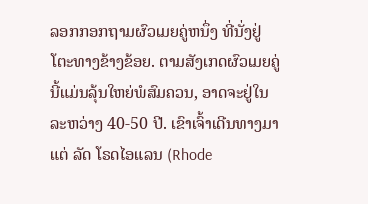ລອກກອກຖາມຜົວເມຍຄູ່ຫນຶ່ງ ທີ່ນັ່ງຢູ່ໂຕະທາງຂ້າງຂ້ອຍ. ຕາມສັງເກດຜົວເມຍຄູ່ນີ້ແມ່ນລຸ້ນໃຫຍ່ພໍສົມຄວນ, ອາດຈະຢູ່ໃນລະຫວ່າງ 40-50 ປີ. ເຂົາເຈົ້າເດີນທາງມາແຕ່ ລັດ ໂຣດໄອແລນ (Rhode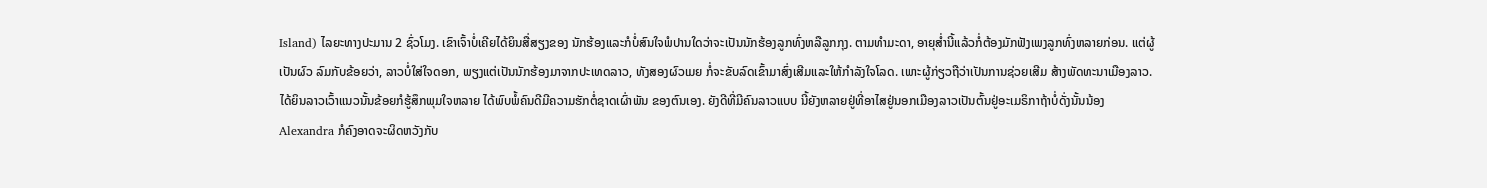Island) ໄລຍະທາງປະມານ 2 ຊົ່ວໂມງ. ເຂົາເຈົ້າບໍ່ເຄີຍໄດ້ຍິນສື່ສຽງຂອງ ນັກຮ້ອງແລະກໍບໍ່ສົນໃຈພໍປານໃດວ່າຈະເປັນນັກຮ້ອງລູກທົ່ງຫລືລູກກຸງ. ຕາມທໍາມະດາ, ອາຍຸສໍ່ານີ້ແລ້ວກໍ່ຕ້ອງມັກຟັງເພງລູກທົ່ງຫລາຍກ່ອນ. ແຕ່ຜູ້ເປັນຜົວ ລົມກັບຂ້ອຍວ່າ, ລາວບໍ່ໃສ່ໃຈດອກ, ພຽງແຕ່ເປັນນັກຮ້ອງມາຈາກປະເທດລາວ, ທັງສອງຜົວເມຍ ກໍ່ຈະຂັບລົດເຂົ້າມາສົ່ງເສີມແລະໃຫ້ກໍາລັງໃຈໂລດ. ເພາະຜູ້ກ່ຽວຖືວ່າເປັນການຊ່ວຍເສີມ ສ້າງພັດທະນາເມືອງລາວ. ໄດ້ຍິນລາວເວົ້າແນວນັ້ນຂ້ອຍກໍຮູ້ສຶກພຸມໃຈຫລາຍ ໄດ້ພົບພໍ້ຄົນດີມີຄວາມຮັກຕໍ່ຊາດເຜົ່າພັນ ຂອງຕົນເອງ. ຍັງດີທີ່ມີຄົນລາວແບບ ນີ້ຍັງຫລາຍຢູ່ທີ່ອາໄສຢູ່ນອກເມືອງລາວເປັນຕົ້ນຢູ່ອະເມຣິກາຖ້າບໍ່ດັ່ງນັ້ນນ້ອງ Alexandra ກໍຄົງອາດຈະຜິດຫວັງກັບ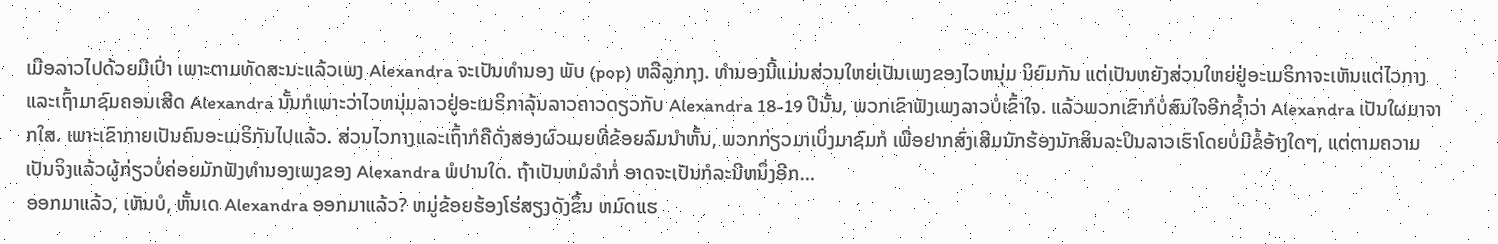ເມືອລາວໄປດ້ວຍມືເປົ່າ ເພາະຕາມທັດສະນະແລ້ວເພງ Alexandra ຈະເປັນທໍານອງ ພັບ (pop) ຫລືລູກກຸງ. ທໍານອງນີ້ແມ່ນສ່ວນໃຫຍ່ເປັນເພງຂອງໄວຫນຸ່ມ ນິຍົມກັນ ແຕ່ເປັນຫຍັງສ່ວນໃຫຍ່ຢູ່ອະເມຣິກາຈະເຫັນແຕ່ໄວກາງແລະເຖົ້າມາຊົມຄອນເສີດ Alexandra ນັ້ນກໍເພາະວ່າໄວຫນຸ່ມລາວຢູ່ອະເມຣິກາລຸ້ນລາວຄາວດຽວກັບ Alexandra 18-19 ປີນັ້ນ, ພວກເຂົາຟັງເພງລາວບໍ່ເຂົ້າໃຈ. ແລ້ວພວກເຂົາກໍບໍ່ສົນໃຈອີກຊໍ້າວ່າ Alexandra ເປັນໃຜມາຈາກໃສ. ເພາະເຂົາກາຍເປັນຄົນອະເມຣິກັນໄປແລ້ວ. ສ່ວນໄວກາງແລະເຖົ້າກໍຄືດັ່ງສອງຜົວເມຍທີ່ຂ້ອຍລົມນໍາຫັ້ນ, ພວກກ່ຽວມາເບິ່ງມາຊົມກໍ ເພື່ອຢາກສົ່ງເສີມນັກຮ້ອງນັກສິນລະປິນລາວເຮົາໂດຍບໍ່ມີຂໍ້ອ້າງໃດໆ, ແຕ່ຕາມຄວາມ ເປັນຈິງແລ້ວຜູ້ກ່ຽວບໍ່ຄ່ອຍມັກຟັງທໍານອງເພງຂອງ Alexandra ພໍປານໃດ. ຖ້າເປັນຫມໍລໍາກໍ່ ອາດຈະເປັນກໍລະນີຫນຶ່ງອີກ…
ອອກມາແລ້ວ, ເຫັນບໍ, ຫັ້ນເດ Alexandra ອອກມາແລ້ວ? ຫມູ່ຂ້ອຍຮ້ອງໂຮ່ສຽງດັງຂຶ້ນ ຫມົດແຮ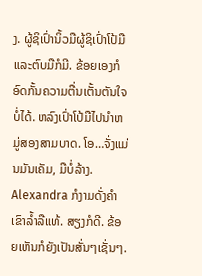ງ. ຜູ້ຊິເປົ່ານິ້ວມືຜູ້ຊິເປົ່າໂປ້ມືແລະຕົບມືກໍມີ. ຂ້ອຍເອງກໍອົດກັ້ນຄວາມຕື່ນເຕັ້ນຕັນໃຈບໍ່ໄດ້. ຫລົງເປົ່າໂປ້ມືໄປນໍາຫມູ່ສອງສາມບາດ. ໂອ…ຈັ່ງແມ່ນມັນເຄັມ, ມືບໍ່ລ້າງ.
Alexandra ກໍງາມດັ່ງຄໍາເຂົາລໍ້າລືແທ້. ສຽງກໍດີ. ຂ້ອຍເຫັນກໍຍັງເປັນສັ່ນໆເຊັ່ນໆ.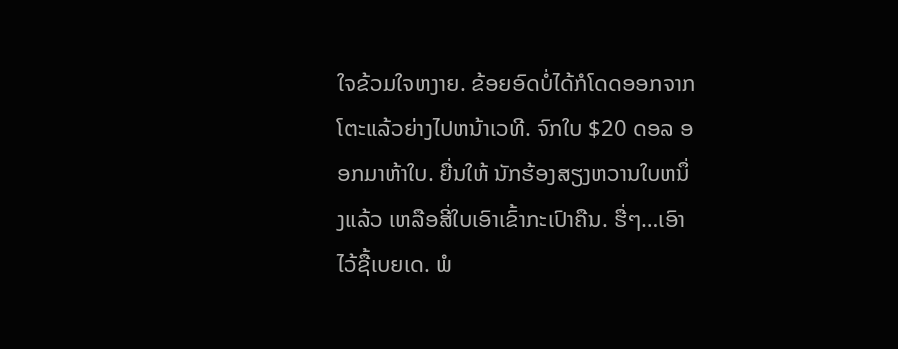ໃຈຂ້ວມໃຈຫງາຍ. ຂ້ອຍອົດບໍ່ໄດ້ກໍໂດດອອກຈາກໂຕະແລ້ວຍ່າງໄປຫນ້າເວທີ. ຈົກໃບ $20 ດອລ ອອກມາຫ້າໃບ. ຍື່ນໃຫ້ ນັກຮ້ອງສຽງຫວານໃບຫນຶ່ງແລ້ວ ເຫລືອສີ່ໃບເອົາເຂົ້າກະເປົາຄືນ. ຮື່ໆ…ເອົາໄວ້ຊື້ເບຍເດ. ພໍ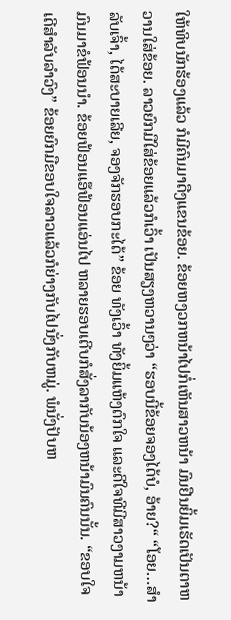ໃຫ້ທິບນັກຮ້ອງແລ້ວ ກໍມີຄົນມາດືງແຂນຂ້ອຍ. ຂ້ອຍຫງວກຫນ້າໄປກໍ່ເຫັນສາວຫນ້າ ມົນຢືນຍິ້ມເຮັດເປັນຕາຫວານໃສ່ຂ້ອຍ. ລາວຍົກມືໃສ່ຂ້ອຍແລ້ວກໍເວົ້າ ເປັນສຽງຫວານໆວ່າ “ຮອບນີ້ຂ້ອຍຈອງໄດ້ບໍ, ອ້າຍ?“ “ໂອຍ…ສໍາລັບເຈົ້າ, ໄດ້ສະບາຍເລີຍ, ຈອງຈັກຮອບກະໄດ້” ຂ້ອຍ ທັງເວົ້າ ທັງຍິ້ມແຫ້ງຕົກໃຈ ແລະດີໃຈທີມີສາວງາມຫນ້າມົນມາຂໍຟ້ອນນໍາ. ຂ້ອຍຟ້ອນແອ໊ຟ້ອນແອ່ນໄປ ຫລາຍຮອບເຕີບກໍສັ່ງລາກັບນ້ອງຫນ້າມົນຄົນນັ້ນ. “ຂອບໃຈເດີສໍາລັບລໍາວົງ” ຂ້ອຍຍົກມືຂອບໃຈລາວແລ້ວກໍຍ່າງກັບໄປນັ່ງກັບຫມູ່. ພໍນັ່ງປັບຫ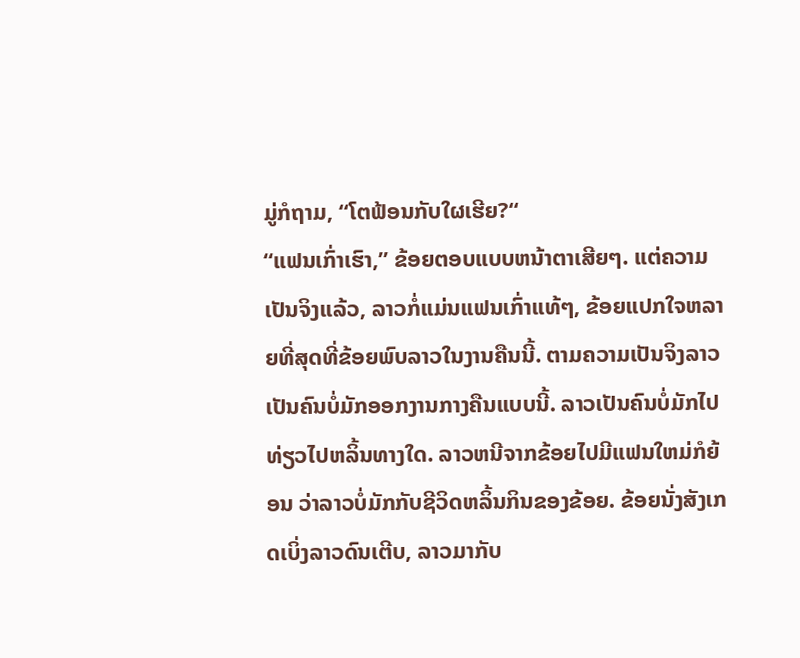ມູ່ກໍຖາມ, “ໂຕຟ້ອນກັບໃຜເຮີຍ?“
“ແຟນເກົ່າເຮົາ,” ຂ້ອຍຕອບແບບຫນ້າຕາເສີຍໆ. ແຕ່ຄວາມເປັນຈິງແລ້ວ, ລາວກໍ່ແມ່ນແຟນເກົ່າແທ້ໆ, ຂ້ອຍແປກໃຈຫລາຍທີ່ສຸດທີ່ຂ້ອຍພົບລາວໃນງານຄືນນີ້. ຕາມຄວາມເປັນຈິງລາວເປັນຄົນບໍ່ມັກອອກງານກາງຄືນແບບນີ້. ລາວເປັນຄົນບໍ່ມັກໄປທ່ຽວໄປຫລິ້ນທາງໃດ. ລາວຫນີຈາກຂ້ອຍໄປມີແຟນໃຫມ່ກໍຍ້ອນ ວ່າລາວບໍ່ມັກກັບຊີວິດຫລິ້ນກິນຂອງຂ້ອຍ. ຂ້ອຍນັ່ງສັງເກດເບິ່ງລາວດົນເຕີບ, ລາວມາກັບ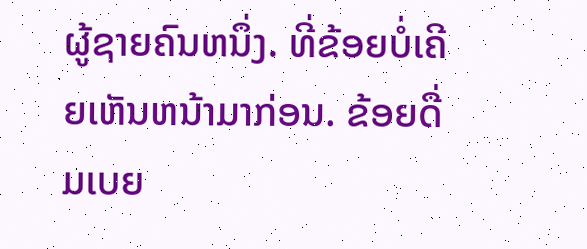ຜູ້ຊາຍຄົນຫນຶ່ງ. ທີ່ຂ້ອຍບໍ່ເຄີຍເຫັນຫນ້າມາກ່ອນ. ຂ້ອຍດື່ມເບຍ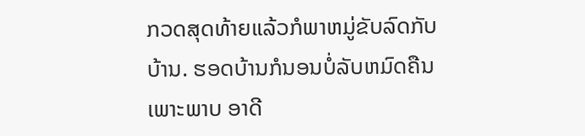ກວດສຸດທ້າຍແລ້ວກໍພາຫມູ່ຂັບລົດກັບບ້ານ. ຮອດບ້ານກໍນອນບໍ່ລັບຫມົດຄືນເພາະພາບ ອາດີ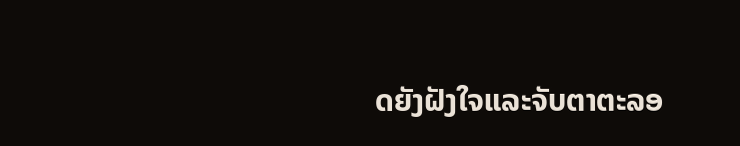ດຍັງຝັງໃຈແລະຈັບຕາຕະລອ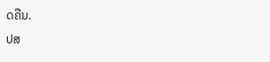ດຄືນ.
ປສ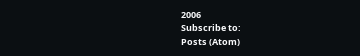2006
Subscribe to:
Posts (Atom)